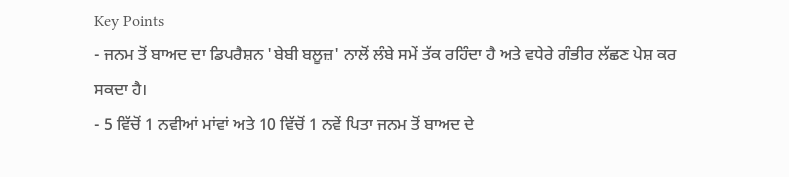Key Points
- ਜਨਮ ਤੋਂ ਬਾਅਦ ਦਾ ਡਿਪਰੈਸ਼ਨ 'ਬੇਬੀ ਬਲੂਜ਼' ਨਾਲੋਂ ਲੰਬੇ ਸਮੇਂ ਤੱਕ ਰਹਿੰਦਾ ਹੈ ਅਤੇ ਵਧੇਰੇ ਗੰਭੀਰ ਲੱਛਣ ਪੇਸ਼ ਕਰ ਸਕਦਾ ਹੈ।
- 5 ਵਿੱਚੋਂ 1 ਨਵੀਆਂ ਮਾਂਵਾਂ ਅਤੇ 10 ਵਿੱਚੋਂ 1 ਨਵੇਂ ਪਿਤਾ ਜਨਮ ਤੋਂ ਬਾਅਦ ਦੇ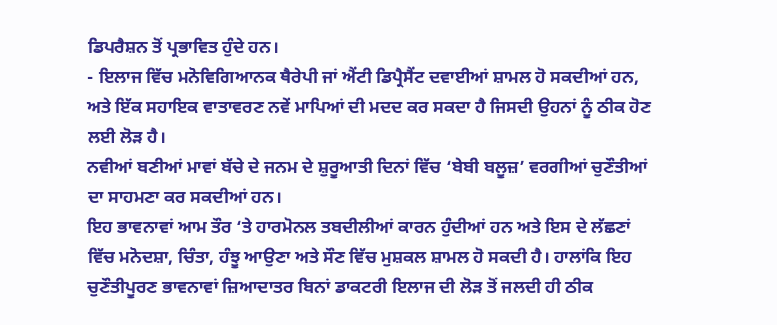ਡਿਪਰੈਸ਼ਨ ਤੋਂ ਪ੍ਰਭਾਵਿਤ ਹੁੰਦੇ ਹਨ।
- ਇਲਾਜ ਵਿੱਚ ਮਨੋਵਿਗਿਆਨਕ ਥੈਰੇਪੀ ਜਾਂ ਐਂਟੀ ਡਿਪ੍ਰੈਸੈਂਟ ਦਵਾਈਆਂ ਸ਼ਾਮਲ ਹੋ ਸਕਦੀਆਂ ਹਨ, ਅਤੇ ਇੱਕ ਸਹਾਇਕ ਵਾਤਾਵਰਣ ਨਵੇਂ ਮਾਪਿਆਂ ਦੀ ਮਦਦ ਕਰ ਸਕਦਾ ਹੈ ਜਿਸਦੀ ਉਹਨਾਂ ਨੂੰ ਠੀਕ ਹੋਣ ਲਈ ਲੋੜ ਹੈ।
ਨਵੀਆਂ ਬਣੀਆਂ ਮਾਵਾਂ ਬੱਚੇ ਦੇ ਜਨਮ ਦੇ ਸ਼ੁਰੂਆਤੀ ਦਿਨਾਂ ਵਿੱਚ ‘ਬੇਬੀ ਬਲੂਜ਼’ ਵਰਗੀਆਂ ਚੁਣੌਤੀਆਂ ਦਾ ਸਾਹਮਣਾ ਕਰ ਸਕਦੀਆਂ ਹਨ।
ਇਹ ਭਾਵਨਾਵਾਂ ਆਮ ਤੌਰ ‘ਤੇ ਹਾਰਮੋਨਲ ਤਬਦੀਲੀਆਂ ਕਾਰਨ ਹੁੰਦੀਆਂ ਹਨ ਅਤੇ ਇਸ ਦੇ ਲੱਛਣਾਂ ਵਿੱਚ ਮਨੋਦਸ਼ਾ, ਚਿੰਤਾ, ਹੰਝੂ ਆਉਣਾ ਅਤੇ ਸੌਣ ਵਿੱਚ ਮੁਸ਼ਕਲ ਸ਼ਾਮਲ ਹੋ ਸਕਦੀ ਹੈ। ਹਾਲਾਂਕਿ ਇਹ ਚੁਣੌਤੀਪੂਰਣ ਭਾਵਨਾਵਾਂ ਜ਼ਿਆਦਾਤਰ ਬਿਨਾਂ ਡਾਕਟਰੀ ਇਲਾਜ ਦੀ ਲੋੜ ਤੋਂ ਜਲਦੀ ਹੀ ਠੀਕ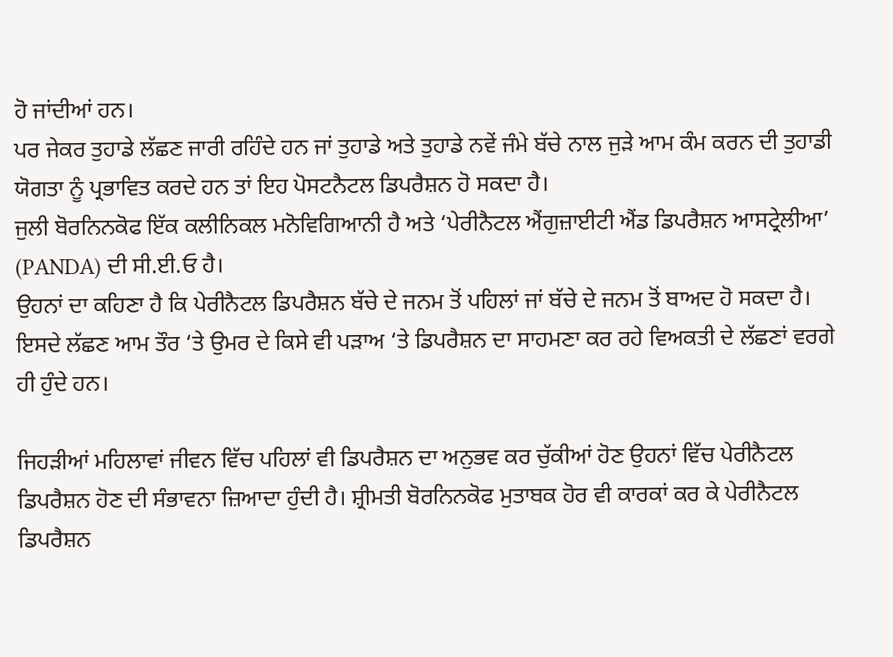ਹੋ ਜਾਂਦੀਆਂ ਹਨ।
ਪਰ ਜੇਕਰ ਤੁਹਾਡੇ ਲੱਛਣ ਜਾਰੀ ਰਹਿੰਦੇ ਹਨ ਜਾਂ ਤੁਹਾਡੇ ਅਤੇ ਤੁਹਾਡੇ ਨਵੇਂ ਜੰਮੇ ਬੱਚੇ ਨਾਲ ਜੁੜੇ ਆਮ ਕੰਮ ਕਰਨ ਦੀ ਤੁਹਾਡੀ ਯੋਗਤਾ ਨੂੰ ਪ੍ਰਭਾਵਿਤ ਕਰਦੇ ਹਨ ਤਾਂ ਇਹ ਪੋਸਟਨੈਟਲ ਡਿਪਰੈਸ਼ਨ ਹੋ ਸਕਦਾ ਹੈ।
ਜੁਲੀ ਬੋਰਨਿਨਕੋਫ ਇੱਕ ਕਲੀਨਿਕਲ ਮਨੋਵਿਗਿਆਨੀ ਹੈ ਅਤੇ ‘ਪੇਰੀਨੈਟਲ ਐਂਗੁਜ਼ਾਈਟੀ ਐਂਡ ਡਿਪਰੈਸ਼ਨ ਆਸਟ੍ਰੇਲੀਆ’ (PANDA) ਦੀ ਸੀ.ਈ.ਓ ਹੈ।
ਉਹਨਾਂ ਦਾ ਕਹਿਣਾ ਹੈ ਕਿ ਪੇਰੀਨੈਟਲ ਡਿਪਰੈਸ਼ਨ ਬੱਚੇ ਦੇ ਜਨਮ ਤੋਂ ਪਹਿਲਾਂ ਜਾਂ ਬੱਚੇ ਦੇ ਜਨਮ ਤੋਂ ਬਾਅਦ ਹੋ ਸਕਦਾ ਹੈ।
ਇਸਦੇ ਲੱਛਣ ਆਮ ਤੌਰ ‘ਤੇ ਉਮਰ ਦੇ ਕਿਸੇ ਵੀ ਪੜਾਅ ‘ਤੇ ਡਿਪਰੈਸ਼ਨ ਦਾ ਸਾਹਮਣਾ ਕਰ ਰਹੇ ਵਿਅਕਤੀ ਦੇ ਲੱਛਣਾਂ ਵਰਗੇ ਹੀ ਹੁੰਦੇ ਹਨ।

ਜਿਹੜੀਆਂ ਮਹਿਲਾਵਾਂ ਜੀਵਨ ਵਿੱਚ ਪਹਿਲਾਂ ਵੀ ਡਿਪਰੈਸ਼ਨ ਦਾ ਅਨੁਭਵ ਕਰ ਚੁੱਕੀਆਂ ਹੋਣ ਉਹਨਾਂ ਵਿੱਚ ਪੇਰੀਨੈਟਲ ਡਿਪਰੈਸ਼ਨ ਹੋਣ ਦੀ ਸੰਭਾਵਨਾ ਜ਼ਿਆਦਾ ਹੁੰਦੀ ਹੈ। ਸ਼੍ਰੀਮਤੀ ਬੋਰਨਿਨਕੋਫ ਮੁਤਾਬਕ ਹੋਰ ਵੀ ਕਾਰਕਾਂ ਕਰ ਕੇ ਪੇਰੀਨੈਟਲ ਡਿਪਰੈਸ਼ਨ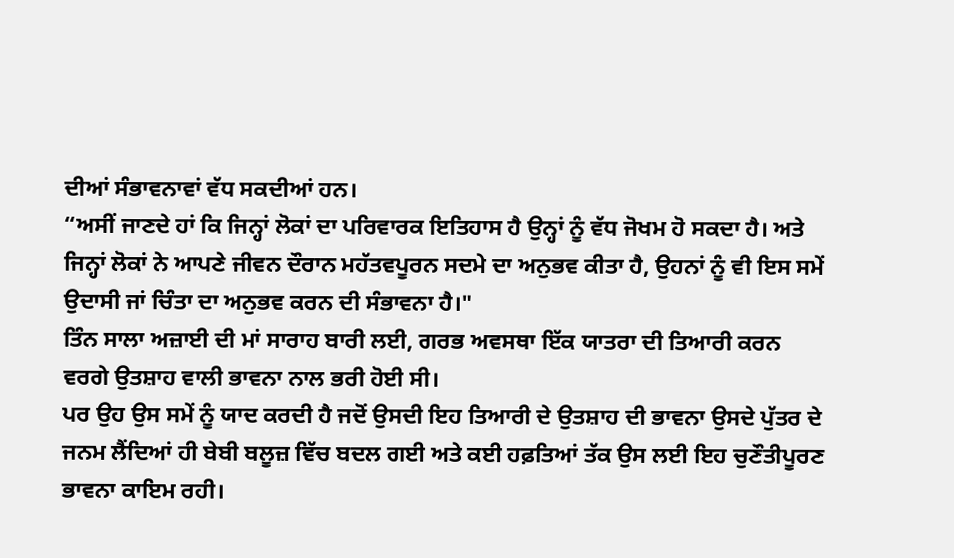ਦੀਆਂ ਸੰਭਾਵਨਾਵਾਂ ਵੱਧ ਸਕਦੀਆਂ ਹਨ।
“ਅਸੀਂ ਜਾਣਦੇ ਹਾਂ ਕਿ ਜਿਨ੍ਹਾਂ ਲੋਕਾਂ ਦਾ ਪਰਿਵਾਰਕ ਇਤਿਹਾਸ ਹੈ ਉਨ੍ਹਾਂ ਨੂੰ ਵੱਧ ਜੋਖਮ ਹੋ ਸਕਦਾ ਹੈ। ਅਤੇ ਜਿਨ੍ਹਾਂ ਲੋਕਾਂ ਨੇ ਆਪਣੇ ਜੀਵਨ ਦੌਰਾਨ ਮਹੱਤਵਪੂਰਨ ਸਦਮੇ ਦਾ ਅਨੁਭਵ ਕੀਤਾ ਹੈ, ਉਹਨਾਂ ਨੂੰ ਵੀ ਇਸ ਸਮੇਂ ਉਦਾਸੀ ਜਾਂ ਚਿੰਤਾ ਦਾ ਅਨੁਭਵ ਕਰਨ ਦੀ ਸੰਭਾਵਨਾ ਹੈ।"
ਤਿੰਨ ਸਾਲਾ ਅਜ਼ਾਈ ਦੀ ਮਾਂ ਸਾਰਾਹ ਬਾਰੀ ਲਈ, ਗਰਭ ਅਵਸਥਾ ਇੱਕ ਯਾਤਰਾ ਦੀ ਤਿਆਰੀ ਕਰਨ ਵਰਗੇ ਉਤਸ਼ਾਹ ਵਾਲੀ ਭਾਵਨਾ ਨਾਲ ਭਰੀ ਹੋਈ ਸੀ।
ਪਰ ਉਹ ਉਸ ਸਮੇਂ ਨੂੰ ਯਾਦ ਕਰਦੀ ਹੈ ਜਦੋਂ ਉਸਦੀ ਇਹ ਤਿਆਰੀ ਦੇ ਉਤਸ਼ਾਹ ਦੀ ਭਾਵਨਾ ਉਸਦੇ ਪੁੱਤਰ ਦੇ ਜਨਮ ਲੈਂਦਿਆਂ ਹੀ ਬੇਬੀ ਬਲੂਜ਼ ਵਿੱਚ ਬਦਲ ਗਈ ਅਤੇ ਕਈ ਹਫ਼ਤਿਆਂ ਤੱਕ ਉਸ ਲਈ ਇਹ ਚੁਣੌਤੀਪੂਰਣ ਭਾਵਨਾ ਕਾਇਮ ਰਹੀ।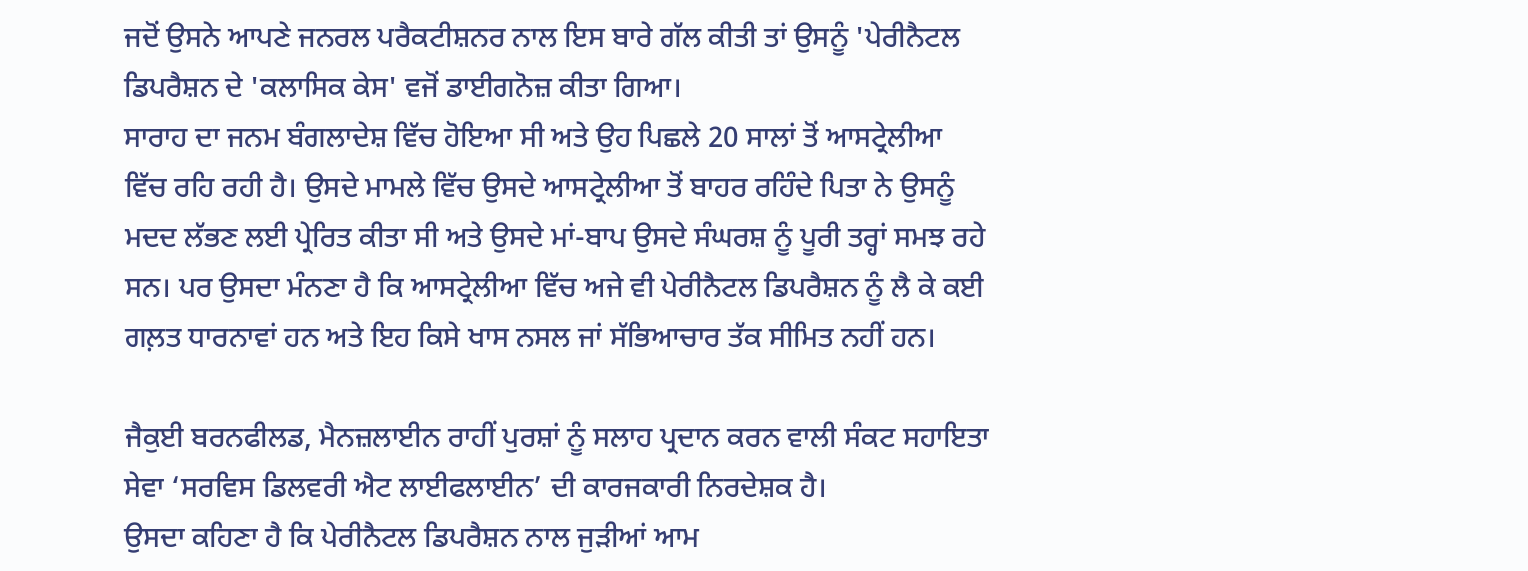ਜਦੋਂ ਉਸਨੇ ਆਪਣੇ ਜਨਰਲ ਪਰੈਕਟੀਸ਼ਨਰ ਨਾਲ ਇਸ ਬਾਰੇ ਗੱਲ ਕੀਤੀ ਤਾਂ ਉਸਨੂੰ 'ਪੇਰੀਨੈਟਲ ਡਿਪਰੈਸ਼ਨ ਦੇ 'ਕਲਾਸਿਕ ਕੇਸ' ਵਜੋਂ ਡਾਈਗਨੋਜ਼ ਕੀਤਾ ਗਿਆ।
ਸਾਰਾਹ ਦਾ ਜਨਮ ਬੰਗਲਾਦੇਸ਼ ਵਿੱਚ ਹੋਇਆ ਸੀ ਅਤੇ ਉਹ ਪਿਛਲੇ 20 ਸਾਲਾਂ ਤੋਂ ਆਸਟ੍ਰੇਲੀਆ ਵਿੱਚ ਰਹਿ ਰਹੀ ਹੈ। ਉਸਦੇ ਮਾਮਲੇ ਵਿੱਚ ਉਸਦੇ ਆਸਟ੍ਰੇਲੀਆ ਤੋਂ ਬਾਹਰ ਰਹਿੰਦੇ ਪਿਤਾ ਨੇ ਉਸਨੂੰ ਮਦਦ ਲੱਭਣ ਲਈ ਪ੍ਰੇਰਿਤ ਕੀਤਾ ਸੀ ਅਤੇ ਉਸਦੇ ਮਾਂ-ਬਾਪ ਉਸਦੇ ਸੰਘਰਸ਼ ਨੂੰ ਪੂਰੀ ਤਰ੍ਹਾਂ ਸਮਝ ਰਹੇ ਸਨ। ਪਰ ਉਸਦਾ ਮੰਨਣਾ ਹੈ ਕਿ ਆਸਟ੍ਰੇਲੀਆ ਵਿੱਚ ਅਜੇ ਵੀ ਪੇਰੀਨੈਟਲ ਡਿਪਰੈਸ਼ਨ ਨੂੰ ਲੈ ਕੇ ਕਈ ਗਲ਼ਤ ਧਾਰਨਾਵਾਂ ਹਨ ਅਤੇ ਇਹ ਕਿਸੇ ਖਾਸ ਨਸਲ ਜਾਂ ਸੱਭਿਆਚਾਰ ਤੱਕ ਸੀਮਿਤ ਨਹੀਂ ਹਨ।

ਜੈਕੁਈ ਬਰਨਫੀਲਡ, ਮੈਨਜ਼ਲਾਈਨ ਰਾਹੀਂ ਪੁਰਸ਼ਾਂ ਨੂੰ ਸਲਾਹ ਪ੍ਰਦਾਨ ਕਰਨ ਵਾਲੀ ਸੰਕਟ ਸਹਾਇਤਾ ਸੇਵਾ ‘ਸਰਵਿਸ ਡਿਲਵਰੀ ਐਟ ਲਾਈਫਲਾਈਨ’ ਦੀ ਕਾਰਜਕਾਰੀ ਨਿਰਦੇਸ਼ਕ ਹੈ।
ਉਸਦਾ ਕਹਿਣਾ ਹੈ ਕਿ ਪੇਰੀਨੈਟਲ ਡਿਪਰੈਸ਼ਨ ਨਾਲ ਜੁੜੀਆਂ ਆਮ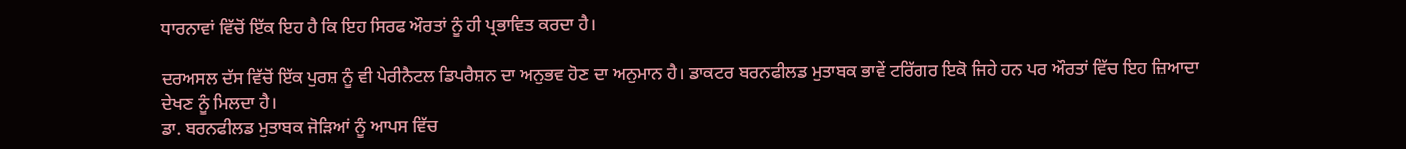ਧਾਰਨਾਵਾਂ ਵਿੱਚੋਂ ਇੱਕ ਇਹ ਹੈ ਕਿ ਇਹ ਸਿਰਫ ਔਰਤਾਂ ਨੂੰ ਹੀ ਪ੍ਰਭਾਵਿਤ ਕਰਦਾ ਹੈ।

ਦਰਅਸਲ ਦੱਸ ਵਿੱਚੋਂ ਇੱਕ ਪੁਰਸ਼ ਨੂੰ ਵੀ ਪੇਰੀਨੈਟਲ ਡਿਪਰੈਸ਼ਨ ਦਾ ਅਨੁਭਵ ਹੋਣ ਦਾ ਅਨੁਮਾਨ ਹੈ। ਡਾਕਟਰ ਬਰਨਫੀਲਡ ਮੁਤਾਬਕ ਭਾਵੇਂ ਟਰਿੱਗਰ ਇਕੋ ਜਿਹੇ ਹਨ ਪਰ ਔਰਤਾਂ ਵਿੱਚ ਇਹ ਜ਼ਿਆਦਾ ਦੇਖਣ ਨੂੰ ਮਿਲਦਾ ਹੈ।
ਡਾ. ਬਰਨਫੀਲਡ ਮੁਤਾਬਕ ਜੋੜਿਆਂ ਨੂੰ ਆਪਸ ਵਿੱਚ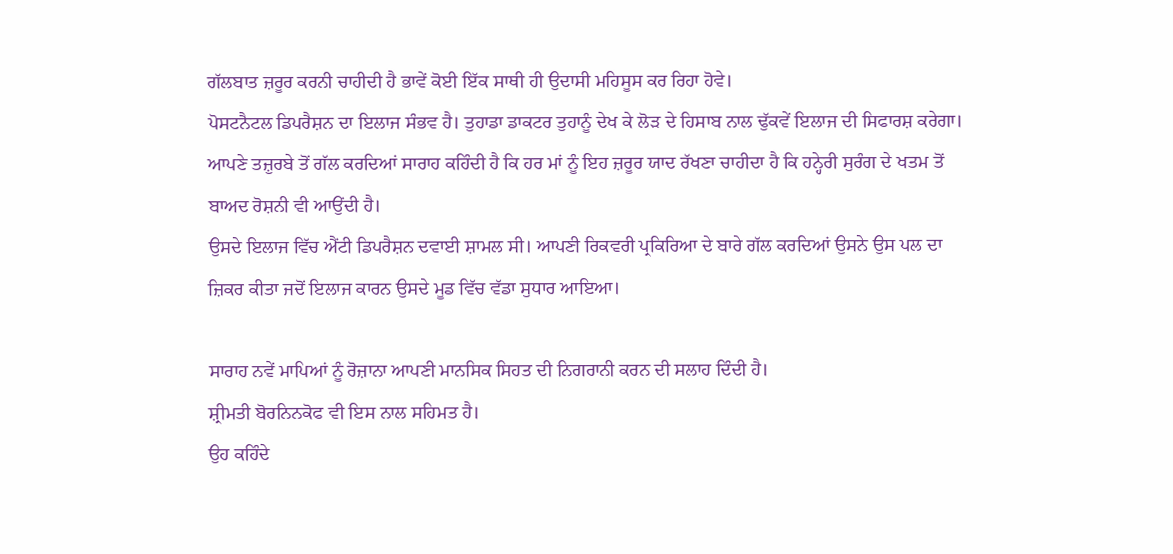ਗੱਲਬਾਤ ਜ਼ਰੂਰ ਕਰਨੀ ਚਾਹੀਦੀ ਹੈ ਭਾਵੇਂ ਕੋਈ ਇੱਕ ਸਾਥੀ ਹੀ ਉਦਾਸੀ ਮਹਿਸੂਸ ਕਰ ਰਿਹਾ ਹੋਵੇ।
ਪੋਸਟਨੈਟਲ ਡਿਪਰੈਸ਼ਨ ਦਾ ਇਲਾਜ ਸੰਭਵ ਹੈ। ਤੁਹਾਡਾ ਡਾਕਟਰ ਤੁਹਾਨੂੰ ਦੇਖ ਕੇ ਲੋੜ ਦੇ ਹਿਸਾਬ ਨਾਲ ਢੁੱਕਵੇਂ ਇਲਾਜ ਦੀ ਸਿਫਾਰਸ਼ ਕਰੇਗਾ।
ਆਪਣੇ ਤਜ਼ੁਰਬੇ ਤੋਂ ਗੱਲ ਕਰਦਿਆਂ ਸਾਰਾਹ ਕਹਿੰਦੀ ਹੈ ਕਿ ਹਰ ਮਾਂ ਨੂੰ ਇਹ ਜ਼ਰੂਰ ਯਾਦ ਰੱਖਣਾ ਚਾਹੀਦਾ ਹੈ ਕਿ ਹਨ੍ਹੇਰੀ ਸੁਰੰਗ ਦੇ ਖਤਮ ਤੋਂ ਬਾਅਦ ਰੋਸ਼ਨੀ ਵੀ ਆਉਂਦੀ ਹੈ।
ਉਸਦੇ ਇਲਾਜ ਵਿੱਚ ਐਂਟੀ ਡਿਪਰੈਸ਼ਨ ਦਵਾਈ ਸ਼ਾਮਲ ਸੀ। ਆਪਣੀ ਰਿਕਵਰੀ ਪ੍ਰਕਿਰਿਆ ਦੇ ਬਾਰੇ ਗੱਲ ਕਰਦਿਆਂ ਉਸਨੇ ਉਸ ਪਲ ਦਾ ਜ਼ਿਕਰ ਕੀਤਾ ਜਦੋਂ ਇਲਾਜ ਕਾਰਨ ਉਸਦੇ ਮੂਡ ਵਿੱਚ ਵੱਡਾ ਸੁਧਾਰ ਆਇਆ।

ਸਾਰਾਹ ਨਵੇਂ ਮਾਪਿਆਂ ਨੂੰ ਰੋਜ਼ਾਨਾ ਆਪਣੀ ਮਾਨਸਿਕ ਸਿਹਤ ਦੀ ਨਿਗਰਾਨੀ ਕਰਨ ਦੀ ਸਲਾਹ ਦਿੰਦੀ ਹੈ।
ਸ਼੍ਰੀਮਤੀ ਬੋਰਨਿਨਕੋਫ ਵੀ ਇਸ ਨਾਲ ਸਹਿਮਤ ਹੈ।
ਉਹ ਕਹਿੰਦੇ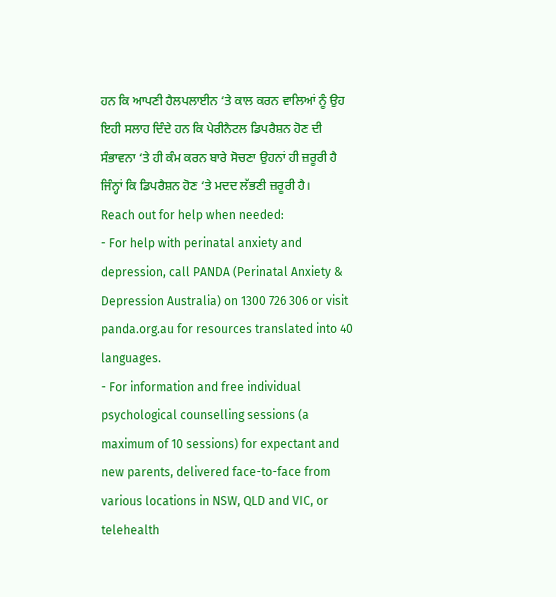ਹਨ ਕਿ ਆਪਣੀ ਹੈਲਪਲਾਈਨ ‘ਤੇ ਕਾਲ ਕਰਨ ਵਾਲਿਆਂ ਨੂੰ ਉਹ ਇਹੀ ਸਲਾਹ ਦਿੰਦੇ ਹਨ ਕਿ ਪੇਰੀਨੈਟਲ ਡਿਪਰੈਸ਼ਨ ਹੋਣ ਦੀ ਸੰਭਾਵਨਾ ‘ਤੇ ਹੀ ਕੰਮ ਕਰਨ ਬਾਰੇ ਸੋਚਣਾ ਉਹਨਾਂ ਹੀ ਜ਼ਰੂਰੀ ਹੈ ਜਿੰਨ੍ਹਾਂ ਕਿ ਡਿਪਰੈਸ਼ਨ ਹੋਣ ‘ਤੇ ਮਦਦ ਲੱਭਣੀ ਜ਼ਰੂਰੀ ਹੈ।
Reach out for help when needed:
- For help with perinatal anxiety and depression, call PANDA (Perinatal Anxiety & Depression Australia) on 1300 726 306 or visit panda.org.au for resources translated into 40 languages.
- For information and free individual psychological counselling sessions (a maximum of 10 sessions) for expectant and new parents, delivered face-to-face from various locations in NSW, QLD and VIC, or telehealth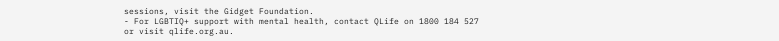sessions, visit the Gidget Foundation.
- For LGBTIQ+ support with mental health, contact QLife on 1800 184 527 or visit qlife.org.au.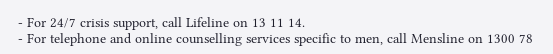- For 24/7 crisis support, call Lifeline on 13 11 14.
- For telephone and online counselling services specific to men, call Mensline on 1300 78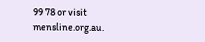99 78 or visit mensline.org.au.